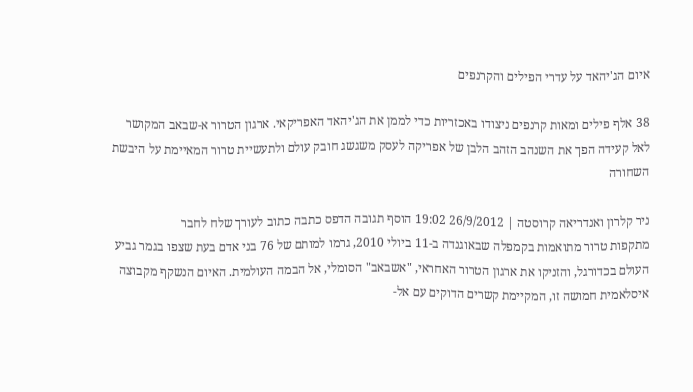איום הג'יהאד על עדרי הפילים והקרנפים

38 אלף פילים ומאות קרנפים ניצודו באכזריות כדי לממן את הג'יהאד האפריקאי. ארגון הטרור א-שבאב המקושר לאל קעידה הפך את השנהב הזהב הלבן של אפריקה לעסק משגשג חובק עולם ולתעשיית טרור המאיימת על היבשת השחורה

ניר קלרון ואנדריאה קרוסטה | 26/9/2012 19:02 הוסף תגובה הדפס כתבה כתוב לעורך שלח לחבר
מתקפות טרור מתואמות בקמפלה שבאוגנדה ב-11 ביולי 2010, גרמו למותם של 76 בני אדם בעת שצפו בגמר גביע העולם בכדורגל, והזניקו את ארגון הטרור האחראי, "אשבאב" הסומלי, אל הבמה העולמית. האיום הנשקף מקבוצה איסלאמית חמושה זו, המקיימת קשרים הדוקים עם אל-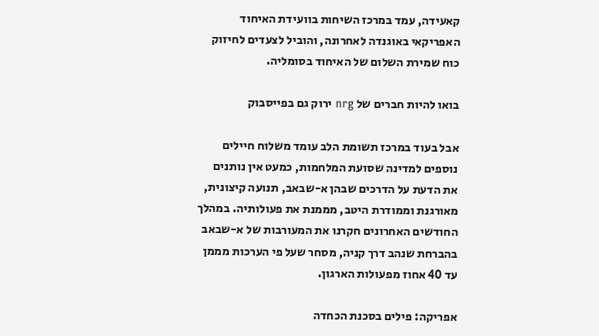קאעידה, עמד במרכז השיחות בוועידת האיחוד האפריקאי באוגנדה לאחרונה, והוביל לצעדים לחיזוק כוח שמירת השלום של האיחוד בסומליה.

בואו להיות חברים של nrg ירוק גם בפייסבוק

אבל בעוד במרכז תשומת הלב עומד משלוח חיילים נוספים למדינה שסועת המלחמות, כמעט אין נותנים את הדעת על הדרכים שבהן א-שבאב, תנועה קיצונית, מאורגנת וממודרת היטב, מממנת את פעולותיה. במהלך החודשים האחרונים חקרנו את המעורבות של א-שבאב בהברחת שנהב דרך קניה, מסחר שעל פי הערכות מממן עד 40 אחוז מפעולות הארגון.

אפריקה: פילים בסכנת הכחדה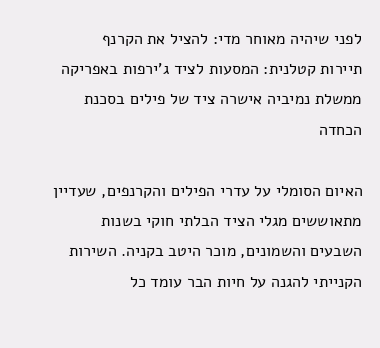לפני שיהיה מאוחר מדי: להציל את הקרנף
תיירות קטלנית: המסעות לציד ג'ירפות באפריקה
ממשלת נמיביה אישרה ציד של פילים בסכנת הכחדה

האיום הסומלי על עדרי הפילים והקרנפים, שעדיין מתאוששים מגלי הציד הבלתי חוקי בשנות השבעים והשמונים, מוכר היטב בקניה. השירות הקנייתי להגנה על חיות הבר עומד כל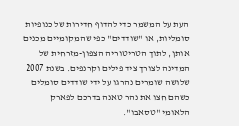העת על המשמר כדי להדוף חדירות של כנופיות סומליות, או "שודדים" כפי שהמקומיים מכנים אותן, לתוך הטריטוריה הצפון-מזרחית של המדינה לצורך ציד פילים וקרנפים. בשנת 2007 שלושה שומרים נהרגו על ידי שודדים סומלים כשהם חצו את נהר טאנה בדרכם לפארק הלאומי "טסאבו".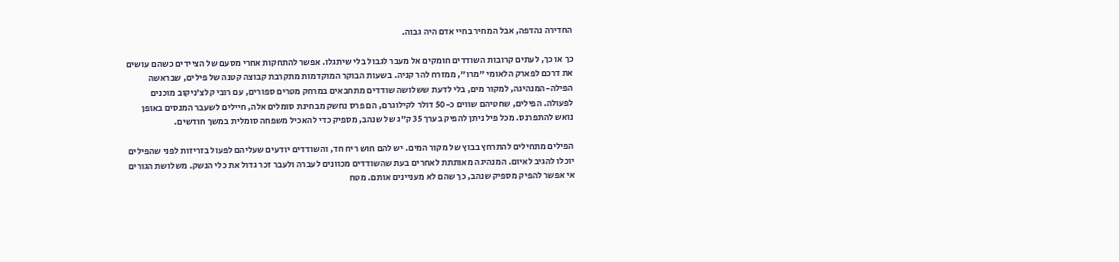החדירה נהדפה, אבל המחיר בחיי אדם היה גבוה.

כך או כך, לעתים קרובות השודדים חומקים אל מעבר לגבול בלי שיתגלו. אפשר להתחקות אחרי מסעם של הציידים כשהם עושים את דרכם לפארק הלאומי "מרו", ממזרח להר קניה. בשעות הבוקר המוקדמות מתקרבת קבוצה קטנה של פילים, שבראשה הפילה-המנהיגה, למקור מים, בלי לדעת ששלושה שודדים מתחבאים במרחק מטרים ספורים, עם רובי קלצ'ניקוב מוכנים לפעולה. הפילים, שחטיהם שווים כ-50 דולר לקילוגרם, הם פרס נחשק מבחינת סומלים אלה, חיילים לשעבר המנסים באופן נואש להתפרנס. מכל פיל ניתן להפיק בערך 35 ק"ג של שנהב, מספיק כדי להאכיל משפחה סומלית במשך חודשים.

הפילים מתחילים להתרחץ בבוץ של מקור המים. יש להם חוש ריח חד, והשודדים יודעים שעליהם לפעול בזריזות לפני שהפילים יוכלו להגיב לאיום. המנהיגה מאותתת לאחרים בעת שהשודדים מכוונים לעברה ולעבר זכר גדול את כלי הנשק. משלושת הגורים אי אפשר להפיק מספיק שנהב, כך שהם לא מעניינים אותם. מטח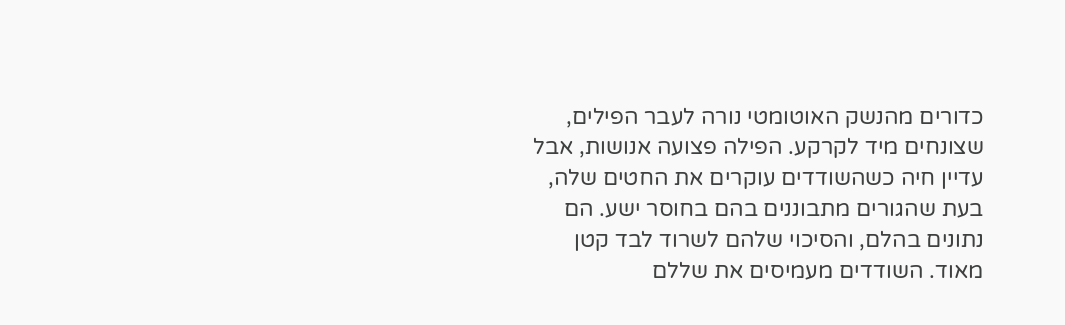כדורים מהנשק האוטומטי נורה לעבר הפילים, שצונחים מיד לקרקע. הפילה פצועה אנושות, אבל עדיין חיה כשהשודדים עוקרים את החטים שלה, בעת שהגורים מתבוננים בהם בחוסר ישע. הם נתונים בהלם, והסיכוי שלהם לשרוד לבד קטן מאוד. השודדים מעמיסים את שללם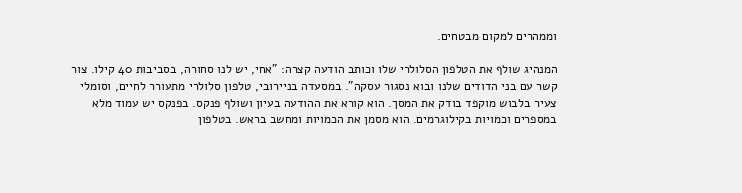וממהרים למקום מבטחים.

המנהיג שולף את הטלפון הסלולרי שלו וכותב הודעה קצרה: "אחי, יש לנו סחורה, בסביבות 40 קילו. צור קשר עם בני הדודים שלנו ובוא נסגור עסקה". במסעדה בניירובי, טלפון סלולרי מתעורר לחיים, וסומלי צעיר בלבוש מוקפד בודק את המסך. הוא קורא את ההודעה בעיון ושולף פנקס. בפנקס יש עמוד מלא במספרים וכמויות בקילוגרמים. הוא מסמן את הכמויות ומחשב בראש. בטלפון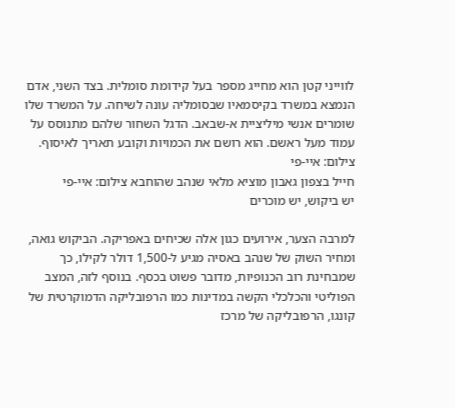לווייני קטן הוא מחייג מספר בעל קידומת סומלית. בצד השני, אדם הנמצא במשרד בקיסמאיו שבסומליה עונה לשיחה. על המשרד שלו שומרים אנשי מיליציית א-שבאב. הדגל השחור שלהם מתנוסס על עמוד מעל ראשם. הוא רושם את הכמויות וקובע תאריך לאיסוף.
צילום: איי-פי
חייל בצפון גאבון מוציא מלאי שנהב שהוחבא צילום: איי-פי
יש ביקוש, יש מוכרים

למרבה הצער, אירועים כגון אלה שכיחים באפריקה. הביקוש גואה, ומחיר השוק של שנהב באסיה מגיע ל-1,500 דולר לקילו, כך שמבחינת רוב הכנופיות, מדובר פשוט בכסף. בנוסף לזה, המצב הפוליטי והכלכלי הקשה במדינות כמו הרפובליקה הדמוקרטית של קונגו, הרפובליקה של מרכז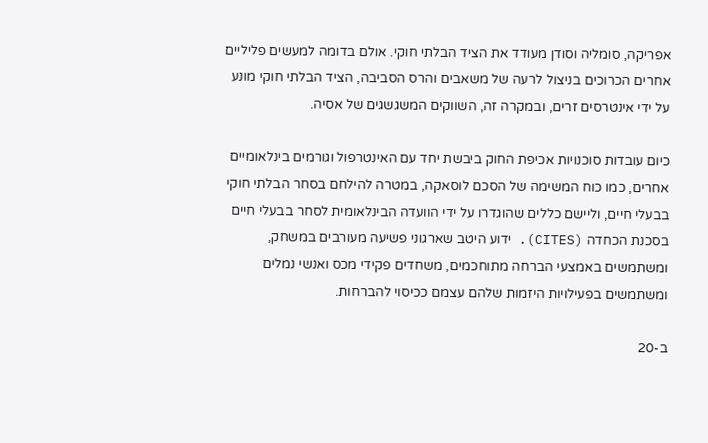אפריקה, סומליה וסודן מעודד את הציד הבלתי חוקי. אולם בדומה למעשים פליליים אחרים הכרוכים בניצול לרעה של משאבים והרס הסביבה, הציד הבלתי חוקי מונע על ידי אינטרסים זרים, ובמקרה זה, השווקים המשגשגים של אסיה.

כיום עובדות סוכנויות אכיפת החוק ביבשת יחד עם האינטרפול וגורמים בינלאומיים אחרים, כמו כוח המשימה של הסכם לוסאקה, במטרה להילחם בסחר הבלתי חוקי בבעלי חיים, וליישם כללים שהוגדרו על ידי הוועדה הבינלאומית לסחר בבעלי חיים בסכנת הכחדה (CITES). ידוע היטב שארגוני פשיעה מעורבים במשחק, ומשתמשים באמצעי הברחה מתוחכמים, משחדים פקידי מכס ואנשי נמלים ומשתמשים בפעילויות היזמות שלהם עצמם ככיסוי להברחות.

ב-20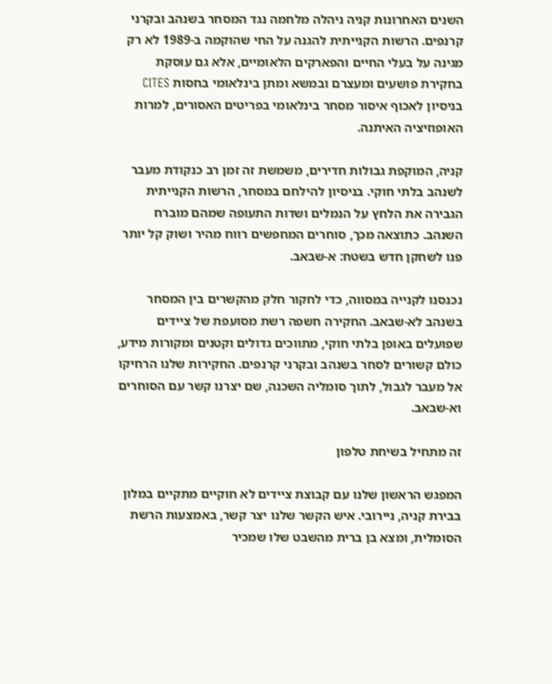השנים האחרונות קניה ניהלה מלחמה נגד המסחר בשנהב ובקרני קרנפים. הרשות הקנייתית להגנה על החי שהוקמה ב-1989 לא רק מגינה על בעלי החיים והפארקים הלאומיים, אלא גם עוסקת בחקירת פושעים ומעצרם ובמשא ומתן בינלאומי בחסות CITES בניסיון לאכוף איסור מסחר בינלאומי בפריטים האסורים, למרות האופוזיציה האיתנה.

קניה, המוקפת גבולות חדירים, משמשת זה זמן רב כנקודת מעבר לשנהב בלתי חוקי. בניסיון להילחם במסחר, הרשות הקנייתית הגבירה את הלחץ על הנמלים ושדות התעופה שמהם מוברח השנהב. כתוצאה מכך, סוחרים המחפשים רווח מהיר ושוק קל יותר פנו לשחקן חדש בשטח: א-שבאב.

נכנסנו לקנייה במסווה, כדי לחקור חלק מהקשרים בין המסחר בשנהב לא-שבאב. החקירה חשפה רשת מסועפת של ציידים שפועלים באופן בלתי חוקי, מתווכים גדולים וקטנים ומקורות מידע, כולם קשורים לסחר בשנהב ובקרני קרנפים. החקירות שלנו הרחיקו אל מעבר לגבול, לתוך סומליה השכנה, שם יצרנו קשר עם הסוחרים וא-שבאב.

זה מתחיל בשיחת טלפון

המפגש הראשון שלנו עם קבוצת ציידים לא חוקיים מתקיים במלון בבירת קניה, ניירובי. איש הקשר שלנו יצר קשר, באמצעות הרשת הסומלית, ומצא בן ברית מהשבט שלו שמכיר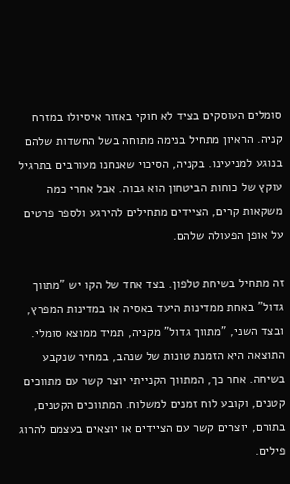סומלים העוסקים בציד לא חוקי באזור איסיולו במזרח קניה. הראיון מתחיל בנימה מתוחה בשל החשדות שלהם בנוגע למניעינו. בקניה, הסיכוי שאנחנו מעורבים בתרגיל עוקץ של כוחות הביטחון הוא גבוה. אבל אחרי כמה משקאות קרים, הציידים מתחילים להירגע ולספר פרטים על אופן הפעולה שלהם.

זה מתחיל בשיחת טלפון. בצד אחד של הקו יש "מתווך גדול" באחת ממדינות היעד באסיה או במדינות המפרץ, ובצד השני, "מתווך גדול" מקניה, תמיד ממוצא סומלי. התוצאה היא הזמנת טונות של שנהב, במחיר שנקבע בשיחה. אחר כך, המתווך הקנייתי יוצר קשר עם מתווכים קטנים, וקובע לוח זמנים למשלוח. המתווכים הקטנים, בתורם, יוצרים קשר עם הציידים או יוצאים בעצמם להרוג פילים.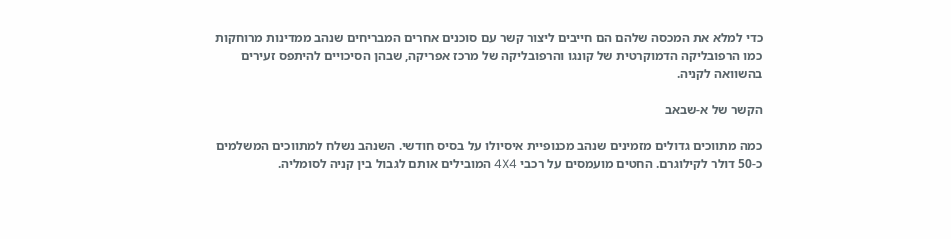כדי למלא את המכסה שלהם הם חייבים ליצור קשר עם סוכנים אחרים המבריחים שנהב ממדינות מרוחקות כמו הרפובליקה הדמוקרטית של קונגו והרפובליקה של מרכז אפריקה, שבהן הסיכויים להיתפס זעירים בהשוואה לקניה.

הקשר של א-שבאב

כמה מתווכים גדולים מזמינים שנהב מכנופיית איסיולו על בסיס חודשי. השנהב נשלח למתווכים המשלמים כ-50 דולר לקילוגרם. החטים מועמסים על רכבי 4X4 המובילים אותם לגבול בין קניה לסומליה.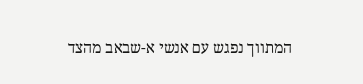המתווך נפגש עם אנשי א-שבאב מהצד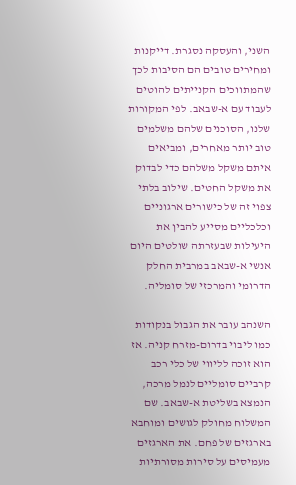השני, והעסקה נסגרת. דייקנות ומחירים טובים הם הסיבות לכך שהמתווכים הקנייתים להוטים לעבוד עם א-שבאב. לפי המקורות שלנו, הסוכנים שלהם משלמים טוב יותר מאחרים, ומביאים איתם משקל משלהם כדי לבדוק את משקל החטים. שילוב בלתי צפוי זה של כישורים ארגוניים וכלכליים מסייע להבין את היעילות שבעזרתה שולטים היום אנשי א-שבאב במרבית החלק הדרומי והמרכזי של סומליה.

השנהב עובר את הגבול בנקודות כמו ליבוי בדרום-מזרח קניה. אז הוא זוכה לליווי של כלי רכב קרביים סומליים לנמל מרכה, הנמצא בשליטת א-שבאב. שם המשלוח מחולק לגושים ומוחבא בארגזים של פחם. את הארגזים מעמיסים על סירות מסורתיות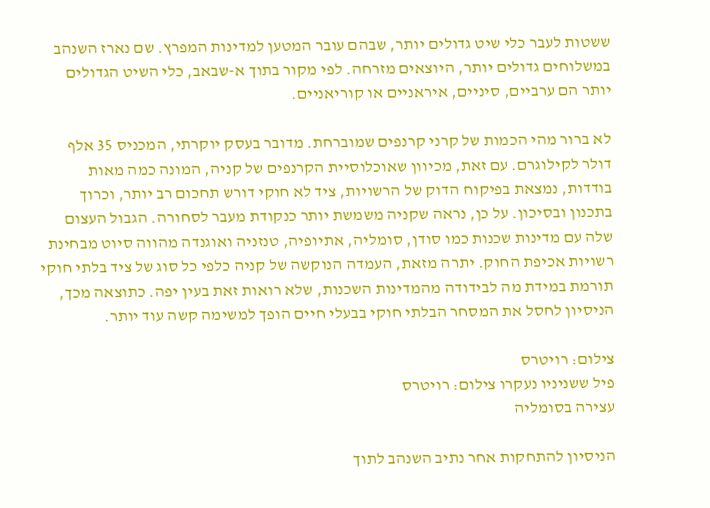ששטות לעבר כלי שיט גדולים יותר, שבהם עובר המטען למדינות המפרץ. שם נארז השנהב במשלוחים גדולים יותר, היוצאים מזרחה. לפי מקור בתוך א-שבאב, כלי השיט הגדולים יותר הם ערביים, סיניים, איראניים או קוריאניים.

לא ברור מהי הכמות של קרני קרנפים שמוברחת. מדובר בעסק יוקרתי, המכניס 35 אלף דולר לקילוגרם. עם זאת, מכיוון שאוכלוסיית הקרנפים של קניה, המונה כמה מאות בודדות, נמצאת בפיקוח הדוק של הרשויות, ציד לא חוקי דורש תחכום רב יותר, וכרוך בתכנון ובסיכון. על כן, נראה שקניה משמשת יותר כנקודת מעבר לסחורה. הגבול העצום שלה עם מדינות שכנות כמו סודן, סומליה, אתיופיה, טנזניה ואוגנדה מהווה סיוט מבחינת רשויות אכיפת החוק. יתרה מזאת, העמדה הנוקשה של קניה כלפי כל סוג של ציד בלתי חוקי תורמת במידת מה לבידודה מהמדינות השכנות, שלא רואות זאת בעין יפה. כתוצאה מכך, הניסיון לחסל את המסחר הבלתי חוקי בבעלי חיים הופך למשימה קשה עוד יותר.

צילום: רויטרס
פיל ששניניו נעקרו צילום: רויטרס
עצירה בסומליה

הניסיון להתחקות אחר נתיב השנהב לתוך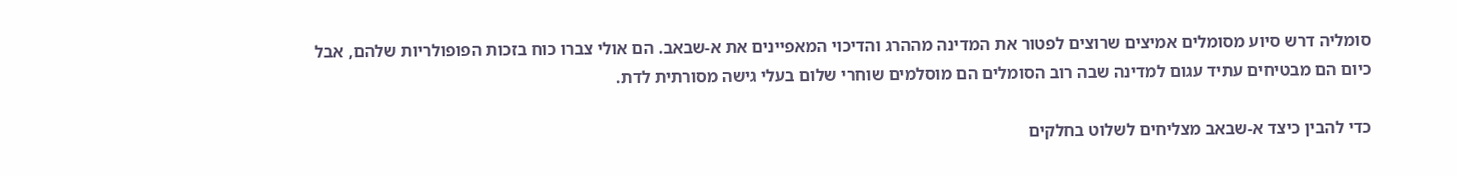סומליה דרש סיוע מסומלים אמיצים שרוצים לפטור את המדינה מההרג והדיכוי המאפיינים את א-שבאב. הם אולי צברו כוח בזכות הפופולריות שלהם, אבל כיום הם מבטיחים עתיד עגום למדינה שבה רוב הסומלים הם מוסלמים שוחרי שלום בעלי גישה מסורתית לדת.

כדי להבין כיצד א-שבאב מצליחים לשלוט בחלקים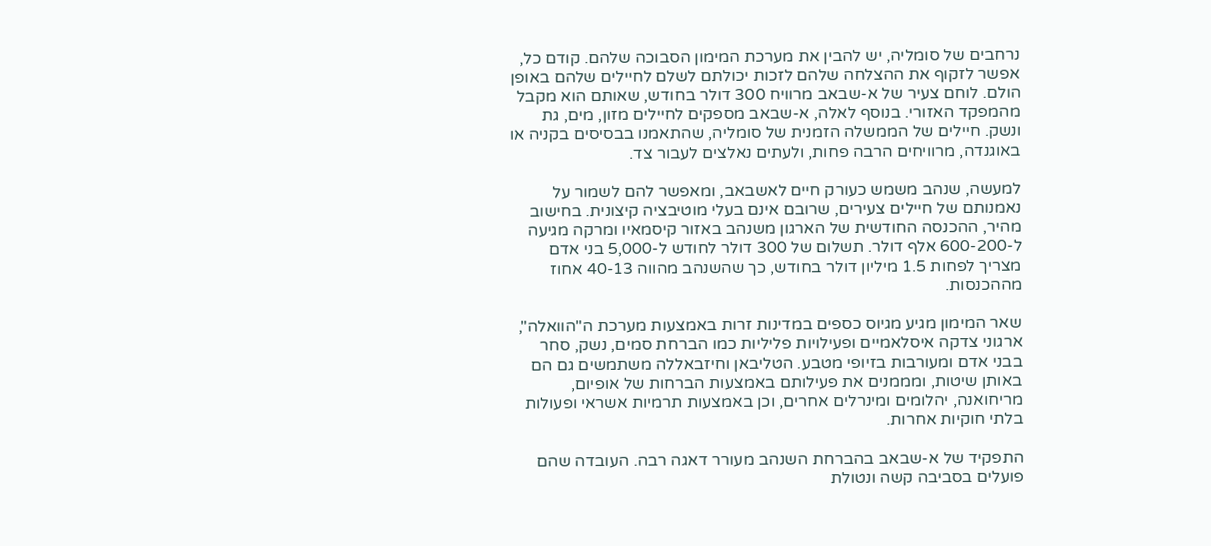נרחבים של סומליה, יש להבין את מערכת המימון הסבוכה שלהם. קודם כל, אפשר לזקוף את ההצלחה שלהם לזכות יכולתם לשלם לחיילים שלהם באופן הולם. לוחם צעיר של א-שבאב מרוויח 300 דולר בחודש, שאותם הוא מקבל מהמפקד האזורי. בנוסף לאלה, א-שבאב מספקים לחיילים מזון, מים, גת ונשק. חיילים של הממשלה הזמנית של סומליה, שהתאמנו בבסיסים בקניה או באוגנדה, מרוויחים הרבה פחות, ולעתים נאלצים לעבור צד.

למעשה, שנהב משמש כעורק חיים לאשבאב, ומאפשר להם לשמור על נאמנותם של חיילים צעירים, שרובם אינם בעלי מוטיבציה קיצונית. בחישוב מהיר, ההכנסה החודשית של הארגון משנהב באזור קיסמאיו ומרקה מגיעה ל-600-200 אלף דולר. תשלום של 300 דולר לחודש ל-5,000 בני אדם מצריך לפחות 1.5 מיליון דולר בחודש, כך שהשנהב מהווה 40-13 אחוז מההכנסות.

שאר המימון מגיע מגיוס כספים במדינות זרות באמצעות מערכת ה"הוואלה", ארגוני צדקה איסלאמיים ופעילויות פליליות כמו הברחת סמים, נשק, סחר בבני אדם ומעורבות בזיופי מטבע. הטליבאן וחיזבאללה משתמשים גם הם באותן שיטות, ומממנים את פעילותם באמצעות הברחות של אופיום, מריחואנה, יהלומים ומינרלים אחרים, וכן באמצעות תרמיות אשראי ופעולות בלתי חוקיות אחרות.

התפקיד של א-שבאב בהברחת השנהב מעורר דאגה רבה. העובדה שהם פועלים בסביבה קשה ונטולת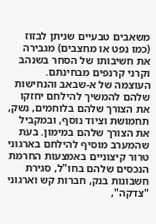משאבים טבעיים שניתן לבזוז (כמו נפט או מחצבים) מגבירה את חשיבותו של הסחר בשנהב וקרני קרנפים מבחינתם. העוצמה של א-שבאב והנחישות שלהם להמשיך להילחם יחזקו את הצורך שלהם בלוחמים, נשק, תחמושת וציוד נוסף, ובמקביל את הצורך שלהם במימון. בעת שהמערב מוסיף להילחם בארגוני טרור קיצוניים באמצעות החרמת הנכסים שלהם בחו"ל, סגירת חשבונות בנק, חברות קש וארגוני "צדקה",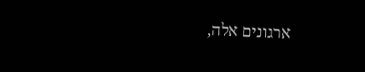ארגונים אלה,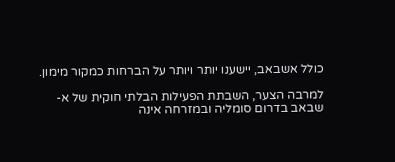כולל אשבאב, יישענו יותר ויותר על הברחות כמקור מימון.

למרבה הצער, השבתת הפעילות הבלתי חוקית של א-שבאב בדרום סומליה ובמזרחה אינה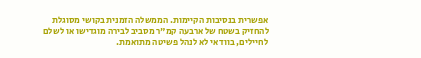אפשרית בנסיבות הקיימות. הממשלה הזמנית בקושי מסוגלת להחזיק בשטח של ארבעה קמ"ר מסביב לבירה מוגדישו או לשלם לחיילים, בוודאי לא לנהל פשיטה מתואמת.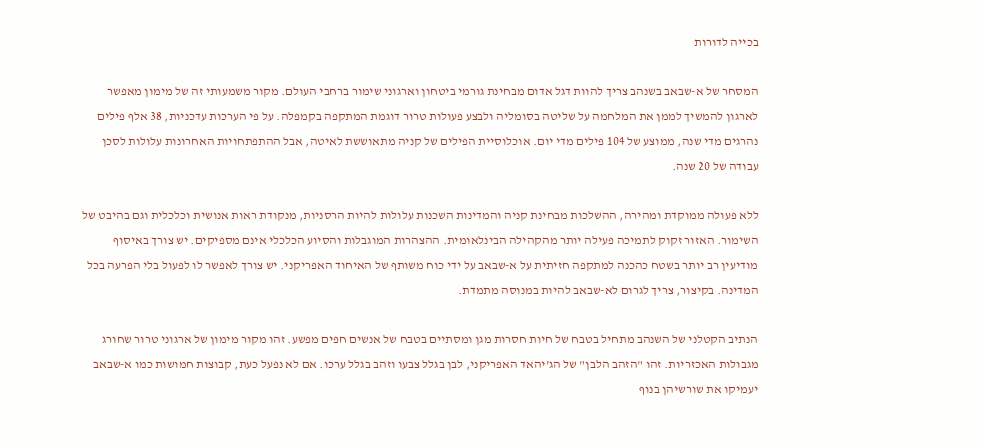בכייה לדורות

המסחר של א-שבאב בשנהב צריך להוות דגל אדום מבחינת גורמי ביטחון וארגוני שימור ברחבי העולם. מקור משמעותי זה של מימון מאפשר לארגון להמשיך לממן את המלחמה על שליטה בסומליה ולבצע פעולות טרור דוגמת המתקפה בקמפלה. על פי הערכות עדכניות, 38 אלף פילים נהרגים מדי שנה, ממוצע של 104 פילים מדי יום. אוכלוסיית הפילים של קניה מתאוששת לאיטה, אבל ההתפתחויות האחרונות עלולות לסכן עבודה של 20 שנה.

ללא פעולה ממוקדת ומהירה, ההשלכות מבחינת קניה והמדינות השכנות עלולות להיות הרסניות, מנקודת ראות אנושית וכלכלית וגם בהיבט של השימור. האזור זקוק לתמיכה פעילה יותר מהקהילה הבינלאומית. ההצהרות המוגבלות והסיוע הכלכלי אינם מספיקים. יש צורך באיסוף מודיעין רב יותר בשטח כהכנה למתקפה חזיתית על א-שבאב על ידי כוח משותף של האיחוד האפריקני. יש צורך לאפשר לו לפעול בלי הפרעה בכל המדינה. בקיצור, צריך לגרום לא-שבאב להיות במנוסה מתמדת.

הנתיב הקטלני של השנהב מתחיל בטבח של חיות חסרות מגן ומסתיים בטבח של אנשים חפים מפשע. זהו מקור מימון של ארגוני טרור שחורג מגבולות האכזריות. זהו "הזהב הלבן" של הג'יהאד האפריקני, לבן בגלל צבעו וזהב בגלל ערכו. אם לא נפעל כעת, קבוצות חמושות כמו א-שבאב יעמיקו את שורשיהן בנוף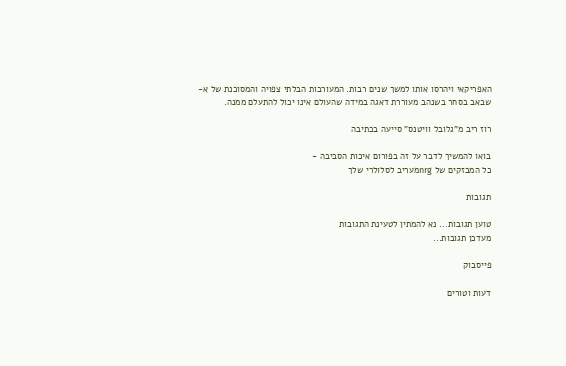האפריקאי ויהרסו אותו למשך שנים רבות. המעורבות הבלתי צפויה והמסוכנת של א-שבאב בסחר בשנהב מעוררת דאגה במידה שהעולם אינו יכול להתעלם ממנה.

רוז ריב מ"גלובל וויטנס" סייעה בכתיבה

בואו להמשיך לדבר על זה בפורום איכות הסביבה -
כל המבזקים של nrgמעריב לסלולרי שלך

תגובות

טוען תגובות... נא להמתין לטעינת התגובות
מעדכן תגובות...

פייסבוק

דעות וטורים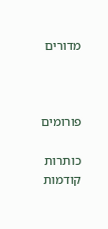מדורים



פורומים

כותרות קודמות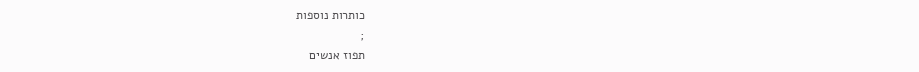כותרות נוספות
;
תפוז אנשים